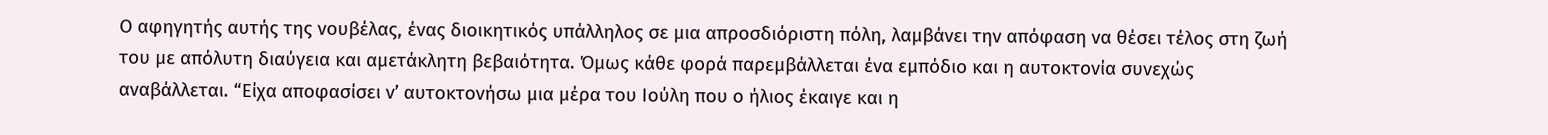Ο αφηγητής αυτής της νουβέλας, ένας διοικητικός υπάλληλος σε μια απροσδιόριστη πόλη, λαμβάνει την απόφαση να θέσει τέλος στη ζωή του με απόλυτη διαύγεια και αμετάκλητη βεβαιότητα. Όμως κάθε φορά παρεμβάλλεται ένα εμπόδιο και η αυτοκτονία συνεχώς αναβάλλεται. “Είχα αποφασίσει ν’ αυτοκτονήσω μια μέρα του Ιούλη που ο ήλιος έκαιγε και η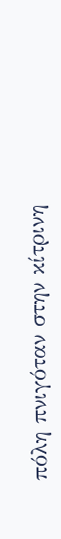πόλη πνιγόταν στην κίτρινη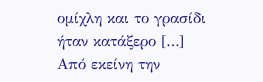ομίχλη και το γρασίδι ήταν κατάξερο […] Από εκείνη την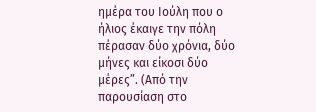ημέρα του Ιούλη που ο ήλιος έκαιγε την πόλη πέρασαν δύο χρόνια, δύο μήνες και είκοσι δύο μέρες”. (Από την παρουσίαση στο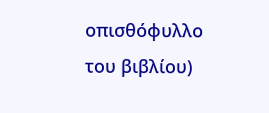οπισθόφυλλο του βιβλίου)